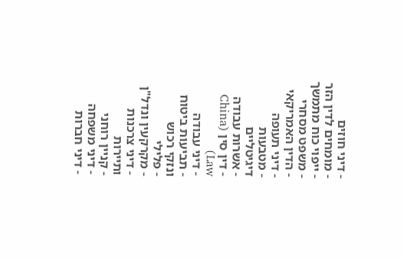- דיני חוזים
- מומחים לדין הזר
- ייפוי כוח מתמשך
- משפט מסחרי
- הדין האמריקאי
- דיני תעופה
- מטבעות דיגיטליים
- אשרות עבודה
- דין סין (China Law)
- דיני עבודה
- תביעות ביטוח ונזקי רכוש
- פלילי
- מקרקעין ונדל"ן
- דיני צרכנות ותיירות
- קניין רוחני
- דיני משפחה
- דיני חברות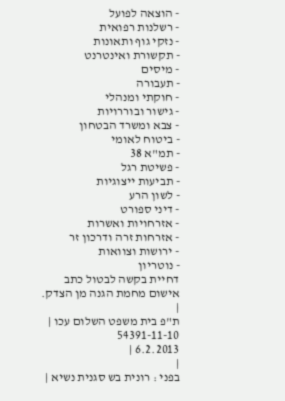- הוצאה לפועל
- רשלנות רפואית
- נזקי גוף ותאונות
- תקשורת ואינטרנט
- מיסים
- תעבורה
- חוקתי ומנהלי
- גישור ובוררויות
- צבא ומשרד הבטחון
- ביטוח לאומי
- תמ"א 38
- פשיטת רגל
- תביעות ייצוגיות
- לשון הרע
- דיני ספורט
- אזרחויות ואשרות
- אזרחות זרה ודרכון זר
- ירושות וצוואות
- נוטריון
דחיית בקשה לבטול כתב אישום מחמת הגנה מן הצדק.
|
ת"פ בית משפט השלום עכו |
54391-11-10
6.2.2013 |
|
בפני : רונית בש סגנית נשיא |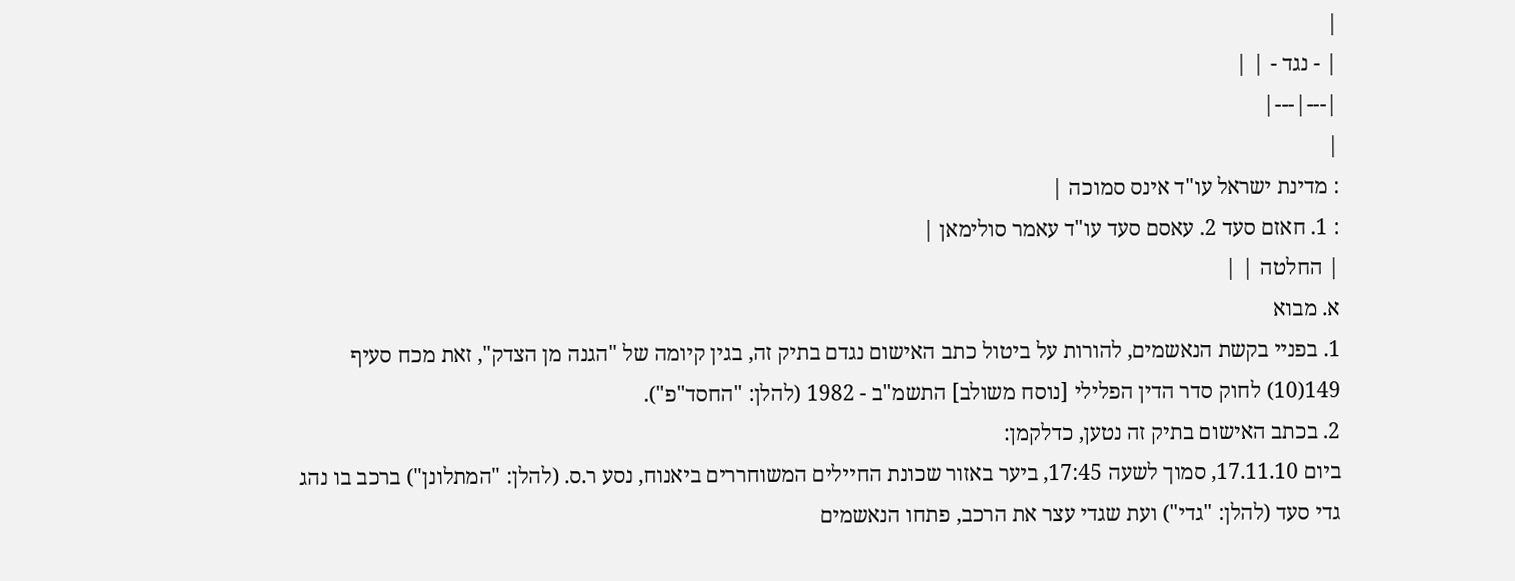|
| - נגד - | |
|---|---|
|
: מדינת ישראל עו"ד אינס סמוכה |
: 1. חאזם סעד 2. עאסם סעד עו"ד עאמר סולימאן |
| החלטה | |
א. מבוא
1. בפניי בקשת הנאשמים, להורות על ביטול כתב האישום נגדם בתיק זה, בגין קיומה של "הגנה מן הצדק", זאת מכח סעיף 149(10) לחוק סדר הדין הפלילי [נוסח משולב] התשמ"ב - 1982 (להלן: "החסד"פ").
2. בכתב האישום בתיק זה נטען, כדלקמן:
ביום 17.11.10, סמוך לשעה 17:45, ביער באזור שכונת החיילים המשוחררים ביאנוח, נסע ר.ס. (להלן: "המתלונן") ברכב בו נהג גדי סעד (להלן: "גדי") ועת שגדי עצר את הרכב, פתחו הנאשמים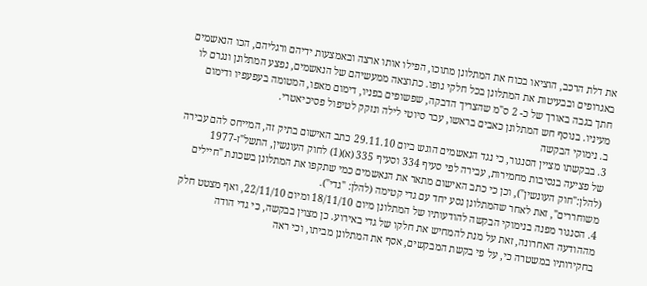את דלת הרכב, הוציאו בכוח את המתלונן מתוכו, הפילו אותו ארצה ובאמצעות ידיהם ורגליהם, הכו הנאשמים באגרופים ובבעיטות את המתלונן בכל חלקי גופו. כתוצאה ממעשיהם של הנאשמים, נפצע המתלונן ונגרם לו חתך בגבה באורך של כ- 2 ס"מ שהצריך הדבקה, שפשופים בפניו, דימום מאפו, המטומה בעפעפיו ודימום מעיניו. בנוסף חש המתלונן כאבים בראשו, עבר סיוטי לילה ונזקק לטיפול פסיכיאטרי.
ב. נימוקי הבקשה
3. בבקשתו מציין הסנגור, כי נגד הנאשמים הוגש ביום 29.11.10 כתב האישום בתיק זה, המייחס להם עבירה של פציעה בנסיבות מחמירות, עבירה לפי סעיף 334 וסעיף 335 (א)(1) לחוק העונשין, התשל"ז-1977 (להלן:"חוק העונשין"), וכן כי כתב האישום מתאר את הנאשמים כמי שתקפו את המתלונן בשכונת "חיילים משוחררים", זאת לאחר שהמתלונן נסע יחד עם גדי קטימה (להלן: "גדי").
4. הסנגור מפנה בנימוקי הבקשה להודעותיו של המתלונן מיום 18/11/10 ומיום 22/11/10, ואף מצטט חלק מההודעה האחרונה, זאת על מנת להמחיש את חלקו של גדי באירוע. כן מצוין בבקשה, כי גדי הודה בחקירותיו במשטרה כי, על פי בקשת המבקשים, אסף את המתלונן מביתו, וכי ראה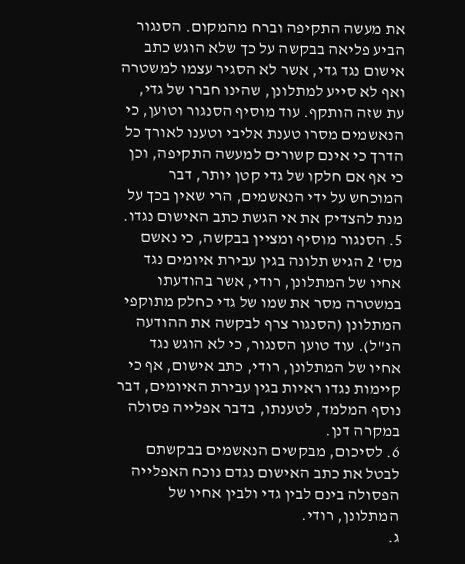את מעשה התקיפה וברח מהמקום. הסנגור הביע פליאה בבקשה על כך שלא הוגש כתב אישום נגד גדי, אשר לא הסגיר עצמו למשטרה ואף לא סייע למתלונן, שהינו חברו של גדי, עת שזה הותקף. עוד מוסיף הסנגור וטוען, כי הנאשמים מסרו טענת אליבי וטענו לאורך כל הדרך כי אינם קשורים למעשה התקיפה, וכן כי אף אם חלקו של גדי קטן יותר, דבר המוכחש על ידי הנאשמים, הרי שאין בכך על מנת להצדיק את אי הגשת כתב האישום נגדו.
5. הסנגור מוסיף ומציין בבקשה, כי נאשם מס' 2 הגיש תלונה בגין עבירת איומים נגד אחיו של המתלונן, רודי, אשר בהודעתו במשטרה מסר את שמו של גדי כחלק מתוקפי המתלונן (הסנגור צרף לבקשה את ההודעה הנ"ל). עוד טוען הסנגור, כי לא הוגש נגד אחיו של המתלונן, רודי, כתב אישום, אף כי קיימות נגדו ראיות בגין עבירת האיומים, דבר נוסף המלמד, לטענתו, בדבר אפלייה פסולה במקרה דנן.
6. לסיכום, מבקשים הנאשמים בבקשתם לבטל את כתב האישום נגדם נוכח האפלייה הפסולה בינם לבין גדי ולבין אחיו של המתלונן, רודי.
ג.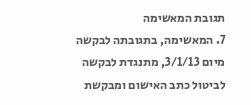תגובת המאשימה
7. המאשימה, בתגובתה לבקשה מיום 3/1/13, מתנגדת לבקשה לביטול כתב האישום ומבקשת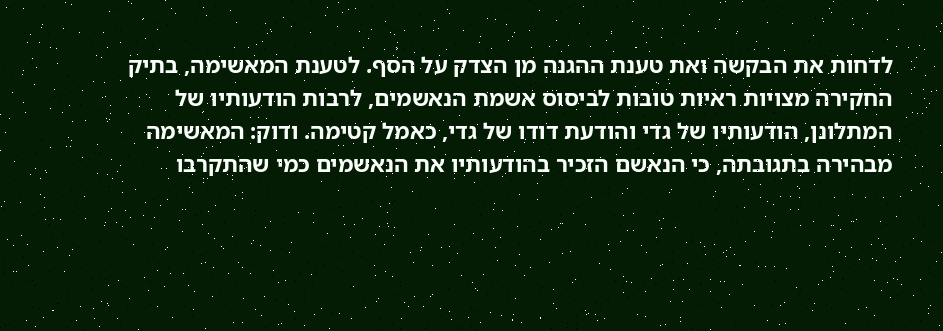לדחות את הבקשה ואת טענת ההגנה מן הצדק על הסף. לטענת המאשימה, בתיק החקירה מצויות ראיות טובות לביסוס אשמת הנאשמים, לרבות הודעותיו של המתלונן, הודעותיו של גדי והודעת דודו של גדי, כאמל קטימה. ודוק: המאשימה מבהירה בתגובתה, כי הנאשם הזכיר בהודעותיו את הנאשמים כמי שהתקרבו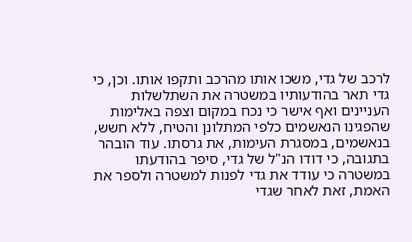לרכב של גדי, משכו אותו מהרכב ותקפו אותו. וכן, כי גדי תאר בהודעותיו במשטרה את השתלשלות העניינים ואף אישר כי נכח במקום וצפה באלימות שהפגינו הנאשמים כלפי המתלונן והטיח, ללא חשש, בנאשמים, במסגרת העימות, את גרסתו. עוד הובהר בתגובה, כי דודו הנ"ל של גדי, סיפר בהודעתו במשטרה כי עודד את גדי לפנות למשטרה ולספר את האמת, זאת לאחר שגדי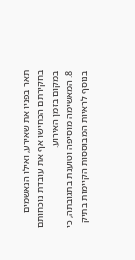תאר בפניו את שאירע, ואילו הנאשמים בחקירתם הכחישו אף את עובדת נוכחותם במקום בזמן האירוע.
8. המאשימה מוסיפה וטוענת בתגובתה, כי בנוסף לראיות המבוססות הקיימות בתיק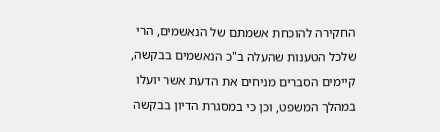החקירה להוכחת אשמתם של הנאשמים, הרי שלכל הטענות שהעלה ב"כ הנאשמים בבקשה, קיימים הסברים מניחים את הדעת אשר יועלו במהלך המשפט, וכן כי במסגרת הדיון בבקשה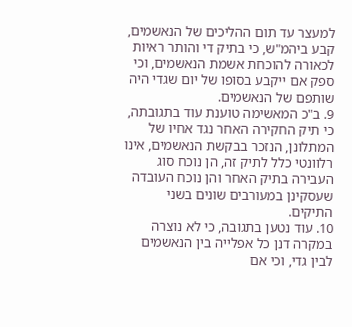למעצר עד תום ההליכים של הנאשמים, קבע ביהמ"ש, כי בתיק די והותר ראיות לכאורה להוכחת אשמת הנאשמים, וכי ספק אם ייקבע בסופו של יום שגדי היה שותפם של הנאשמים.
9. ב"כ המאשימה טוענת עוד בתגובתה, כי תיק החקירה האחר נגד אחיו של המתלונן, הנזכר בבקשת הנאשמים, אינו רלוונטי כלל לתיק זה, הן נוכח סוג העבירה בתיק האחר והן נוכח העובדה שעסקינן במעורבים שונים בשני התיקים.
10. עוד נטען בתגובה, כי לא נוצרה במקרה דנן כל אפלייה בין הנאשמים לבין גדי, וכי אם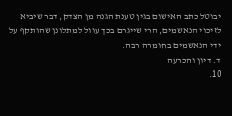יבוטל כתב האישום בגין טענת הגנה מן הצדק, דבר שיביא לזיכוי הנאשמים, הרי שייגרם בכך עוול למתלונן שהותקף על ידי הנאשמים בחומרה רבה.
ד. דיון והכרעה
10.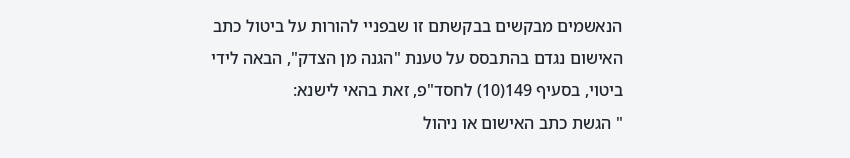הנאשמים מבקשים בבקשתם זו שבפניי להורות על ביטול כתב האישום נגדם בהתבסס על טענת "הגנה מן הצדק", הבאה לידי ביטוי, בסעיף 149(10) לחסד"פ, זאת בהאי לישנא:
" הגשת כתב האישום או ניהול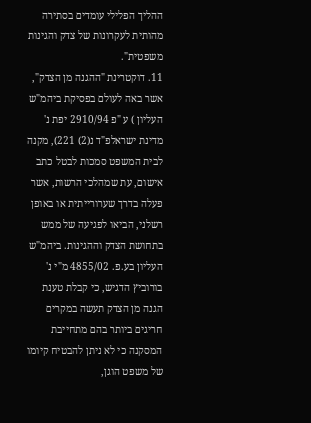ההליך הפלילי עומדים בסתירה מהותית לעקרונות של צדק והגינות משפטית".
11. דוקטרינת "ההגנה מן הצדק", אשר באה לעולם בפסיקת ביהמ"ש העליון ) ע "פ 2910/94 יפת נ' מדינת ישראלפ"ד נ(2) 221), מקנה לבית המשפט סמכות לבטל כתב אישום, עת שמהלכי הרשות, אשר פעלה בדרך שערורייתית או באופן רשלני, הביאו לפגיעה של ממש בתחושת הצדק וההגינות. ביהמ"ש העליון בע.פ. 4855/02 מ"י נ' בורוביץ הדגיש, כי קבלת טענת הגנה מן הצדק תעשה במקרים חריגים ביותר בהם מתחייבת המסקנה כי לא ניתן להבטיח קיומו של משפט הוגן,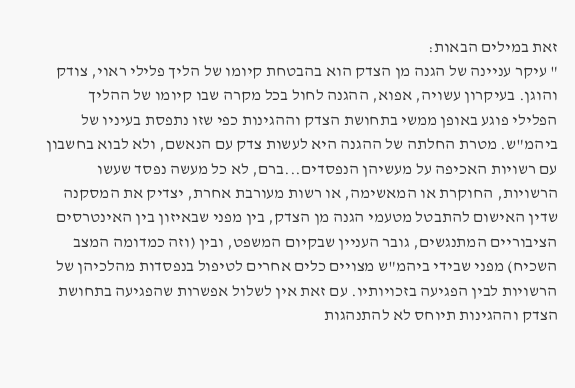זאת במילים הבאות:
" עיקר עניינה של הגנה מן הצדק הוא בהבטחת קיומו של הליך פלילי ראוי, צודק והוגן. בעיקרון עשויה, אפוא, ההגנה לחול בכל מקרה שבו קיומו של ההליך הפלילי פוגע באופן ממשי בתחושת הצדק וההגינות כפי שזו נתפסת בעיניו של ביהמ"ש. מטרת החלתה של ההגנה היא לעשות צדק עם הנאשם, ולא לבוא בחשבון עם רשויות האכיפה על מעשיהן הנפסדים...ברם, לא כל מעשה נפסד שעשו הרשויות, החוקרת או המאשימה, או רשות מעורבת אחרת, יצדיק את המסקנה שדין האישום להתבטל מטעמי הגנה מן הצדק, בין מפני שבאיזון בין האינטרסים הציבוריים המתנגשים, גובר העניין שבקיום המשפט, ובין (וזה כמדומה המצב השכיח) מפני שבידי ביהמ"ש מצויים כלים אחרים לטיפול בנפסדות מהלכיהן של הרשויות לבין הפגיעה בזכויותיו. עם זאת אין לשלול אפשרות שהפגיעה בתחושת הצדק וההגינות תיוחס לא להתנהגות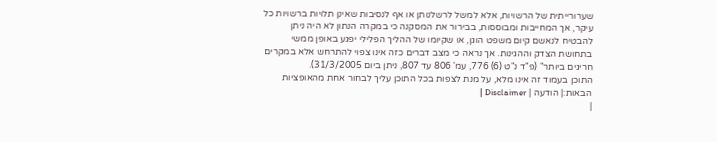שערורייתית של הרשויות, אלא למשל לרשלנותן או אף לנסיבות שאינן תלויות ברשויות כל עיקר, אך המחייבות ומבוססות, בבירור את המסקנה כי במקרה הנתון לא היה ניתן להבטיח לנאשם קיום משפט הוגן, או שקיומו של ההליך הפלילי יפגע באופן ממשי בתחושת הצדק וההגינות. אך נראה כי מצב דברים כזה אינו צפוי להתרחש אלא במקרים חריגים ביותר" (פ"ד נ"ט (6) 776, עמ' 806 עד 807, ניתן ביום 31/3/2005).
התוכן בעמוד זה אינו מלא, על מנת לצפות בכל התוכן עליך לבחור אחת מהאופציות הבאות:| הודעה | Disclaimer |
|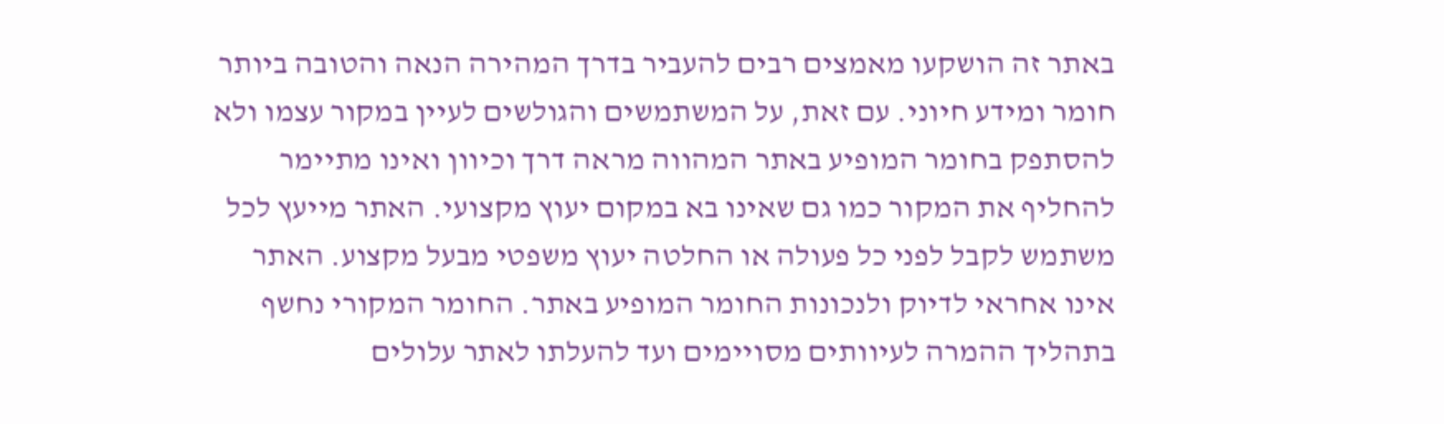באתר זה הושקעו מאמצים רבים להעביר בדרך המהירה הנאה והטובה ביותר חומר ומידע חיוני. עם זאת, על המשתמשים והגולשים לעיין במקור עצמו ולא להסתפק בחומר המופיע באתר המהווה מראה דרך וכיוון ואינו מתיימר להחליף את המקור כמו גם שאינו בא במקום יעוץ מקצועי. האתר מייעץ לכל משתמש לקבל לפני כל פעולה או החלטה יעוץ משפטי מבעל מקצוע. האתר אינו אחראי לדיוק ולנכונות החומר המופיע באתר. החומר המקורי נחשף בתהליך ההמרה לעיוותים מסויימים ועד להעלתו לאתר עלולים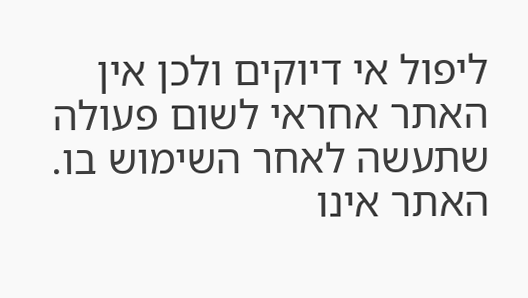ליפול אי דיוקים ולכן אין האתר אחראי לשום פעולה שתעשה לאחר השימוש בו. האתר אינו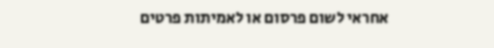אחראי לשום פרסום או לאמיתות פרטים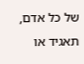של כל אדם, תאגיד או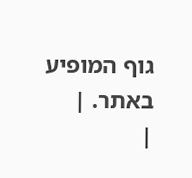גוף המופיע באתר. |
|